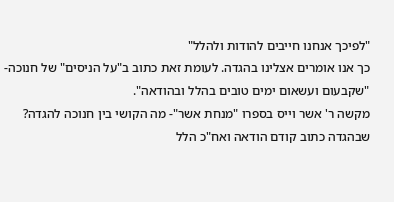"לפיכך אנחנו חייבים להודות ולהלל"
כך אנו אומרים אצלינו בהגדה. לעומת זאת כתוב ב"על הניסים" של חנוכה- "שקבעום ועשאום ימים טובים בהלל ובהודאה".
מקשה ר' אשר וייס בספרו "מנחת אשר"- מה הקושי בין חנוכה להגדה?
שבהגדה כתוב קודם הודאה ואח"כ הלל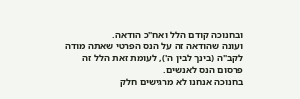ובחנוכה קודם הלל ואח"כ הודאה.
ועונה שהודאה זה על הנס הפרטי שאתה מודה לקב"ה (בינך לבין ה'), לעומת זאת הלל זה פרסום הנס לאנשים.
בחנוכה אנחנו לא מרגישים חלק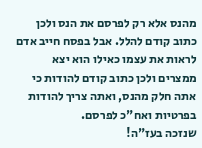מהנס אלא רק לפרסם את הנס ולכן כתוב קודם להלל. אבל בפסח חייב אדם לראות את עצמו כאילו הוא יצא ממצרים ולכן כתוב קודם להודות כי אתה חלק מהנס, ואתה צריך להודות בפרטיות ואח"כ לפרסם.
שנזכה בעז"ה!